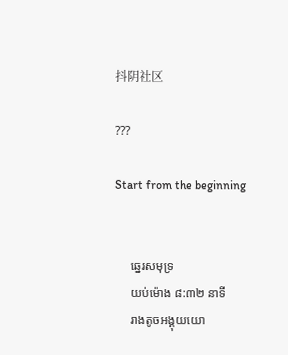抖阴社区

???

Start from the beginning


     ឆ្នេរសមុទ្រ
     យប់ម៉ោង ៨:៣២ នាទី
     រាងតូចអង្គុយយោ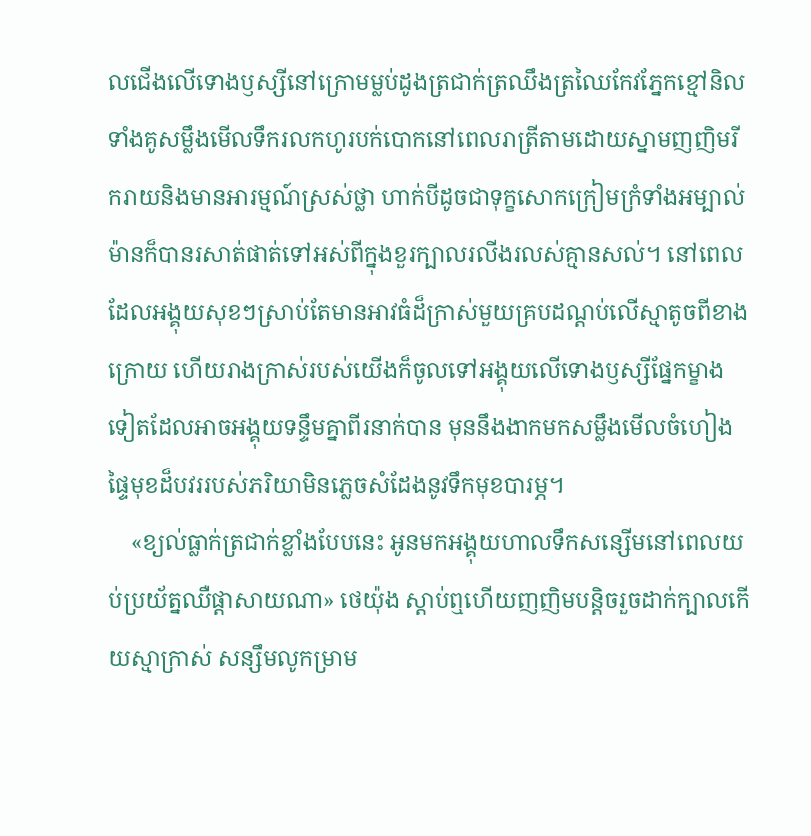លជើងលើទោងឫស្សីនៅក្រោមម្លប់ដូងត្រជាក់ត្រឈឹងត្រឈៃកែវភ្នែកខ្មៅនិលទាំងគូសម្លឹងមើលទឹករលកហូរបក់បោកនៅពេលរាត្រីតាមដោយស្នាមញញិមរីករាយនិងមានអារម្មណ៍ស្រស់ថ្លា ហាក់បីដូចជាទុក្ខសោកក្រៀមក្រំទាំងអម្បាល់ម៉ានក៏បានរសាត់ផាត់ទៅអស់ពីក្នុងខួរក្បាលរលីងរលស់គ្មានសល់។ នៅពេលដែលអង្គុយសុខៗស្រាប់តែមានអាវធំដ៏ក្រាស់មួយគ្របដណ្តប់លើស្មាតូចពីខាងក្រោយ ហើយរាងក្រាស់របស់យើងក៏ចូលទៅអង្គុយលើទោងឫស្សីផ្នែកម្ខាងទៀតដែលអាចអង្គុយទន្ទឹមគ្នាពីរនាក់បាន មុននឹងងាកមកសម្លឹងមើលចំហៀងផ្ទៃមុខដ៏បវររបស់ភរិយាមិនភ្លេចសំដែងនូវទឹកមុខបារម្ភ។
    «ខ្យល់ធ្លាក់ត្រជាក់ខ្លាំងបែបនេះ អូនមកអង្គុយហាលទឹកសន្សើមនៅពេលយប់ប្រយ័ត្នឈឺផ្តាសាយណា» ថេយ៉ុង ស្តាប់ឮហើយញញិមបន្តិចរួចដាក់ក្បាលកើយស្មាក្រាស់ សន្សឹមលូកម្រាម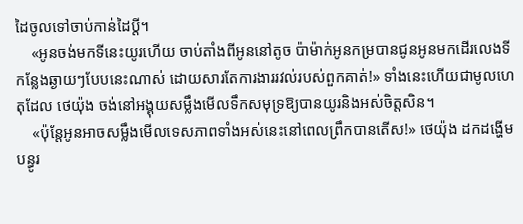ដៃចូលទៅចាប់កាន់ដៃប្តី។
    «អូនចង់មកទីនេះយូរហើយ ចាប់តាំងពីអូននៅតូច ប៉ាម៉ាក់អូនកម្របានជូនអូនមកដើរលេងទីកន្លែងឆ្ងាយៗបែបនេះណាស់ ដោយសារតែការងាររវល់របស់ពួកគាត់!» ទាំងនេះហើយជាមូលហេតុដែល ថេយ៉ុង ចង់នៅអង្គុយសម្លឹងមើលទឹកសមុទ្រឱ្យបានយូរនិងអស់ចិត្តសិន។
    «ប៉ុន្តែអូនអាចសម្លឹងមើលទេសភាពទាំងអស់នេះនៅពេលព្រឹកបានតើស!» ថេយ៉ុង ដកដង្ហើមបន្ធូរ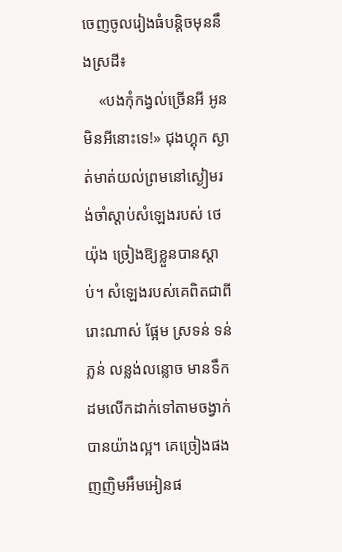ចេញចូលរៀងធំបន្តិចមុននឹងស្រដី៖
    «បងកុំកង្វល់ច្រើនអី អូនមិនអីនោះទេ!» ជុងហ្គុក ស្ងាត់មាត់យល់ព្រមនៅស្ងៀមរង់ចាំស្តាប់សំឡេងរបស់ ថេយ៉ុង ច្រៀងឱ្យខ្លួនបានស្តាប់។ សំឡេងរបស់គេពិតជាពីរោះណាស់ ផ្អែម ស្រទន់ ទន់ភ្លន់ លន្លង់លន្លោច មានទឹកដមលើកដាក់ទៅតាមចង្វាក់បានយ៉ាងល្អ។ គេច្រៀងផង ញញិមអឹមអៀនផ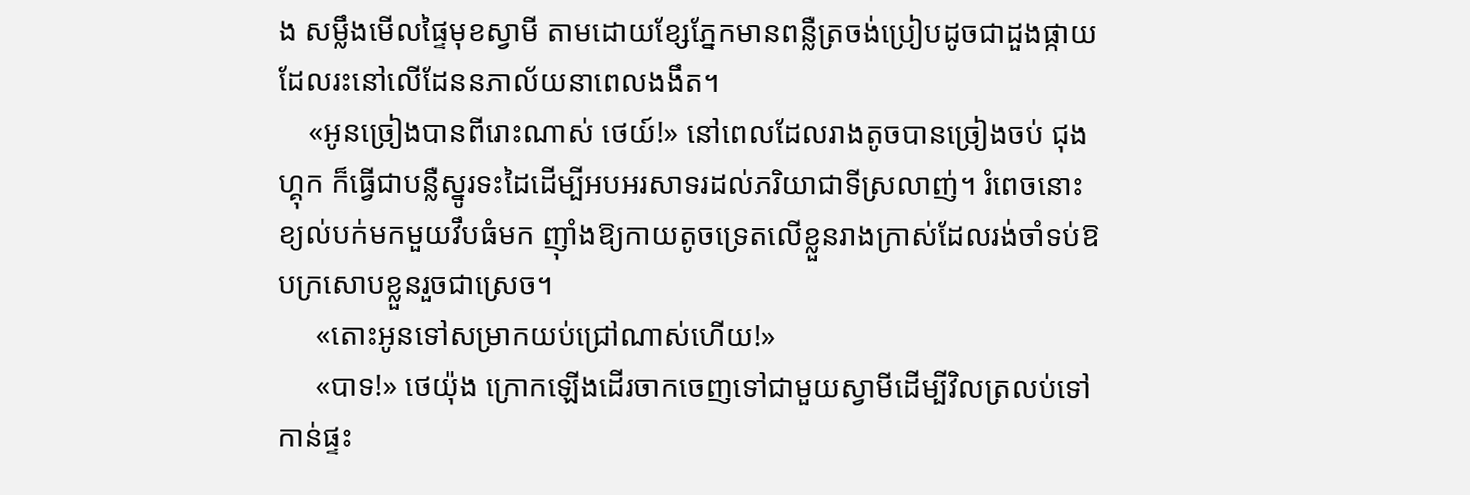ង សម្លឹងមើលផ្ទៃមុខស្វាមី តាមដោយខ្សែភ្នែកមានពន្លឺត្រចង់ប្រៀបដូចជាដួងផ្កាយដែលរះនៅលើដែននភាល័យនាពេលងងឹត។
    «អូនច្រៀងបានពីរោះណាស់ ថេយ៍!» នៅពេលដែលរាងតូចបានច្រៀងចប់ ជុងហ្គុក ក៏ធ្វើជាបន្លឺស្នូរទះដៃដើម្បីអបអរសាទរដល់ភរិយាជាទីស្រលាញ់។ រំពេចនោះខ្យល់បក់មកមួយវឹបធំមក ញ៉ាំងឱ្យកាយតូចទ្រេតលើខ្លួនរាងក្រាស់ដែលរង់ចាំទប់ឱបក្រសោបខ្លួនរួចជាស្រេច។
     «តោះអូនទៅសម្រាកយប់ជ្រៅណាស់ហើយ!»
     «បាទ!» ថេយ៉ុង ក្រោកឡើងដើរចាកចេញទៅជាមួយស្វាមីដើម្បីវិលត្រលប់ទៅកាន់ផ្ទះ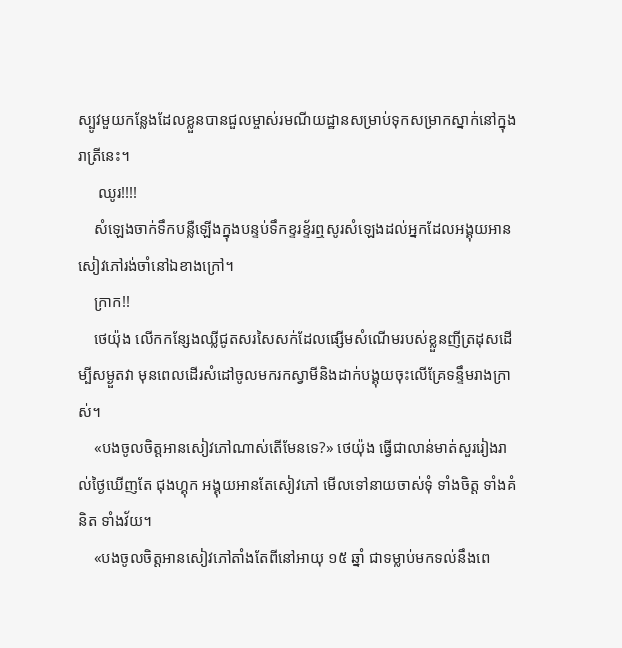ស្បូវមួយកន្លែងដែលខ្លួនបានជួលម្ចាស់រមណីយដ្ឋានសម្រាប់ទុកសម្រាកស្នាក់នៅក្នុងរាត្រីនេះ។
     ឈូរ!!!!
    សំឡេងចាក់ទឹកបន្លឺឡើងក្នុងបន្ទប់ទឹកខ្ទរខ្ទ័រឮសូរសំឡេងដល់អ្នកដែលអង្គុយអានសៀវភៅរង់ចាំនៅឯខាងក្រៅ។
    ក្រាក!!
    ថេយ៉ុង លើកកន្សែងឈ្លីជូតសរសៃសក់ដែលផ្សើមសំណើមរបស់ខ្លួនញីត្រដុសដើម្បីសម្ងួតវា មុនពេលដើរសំដៅចូលមករកស្វាមីនិងដាក់បង្គុយចុះលើគ្រែទន្ទឹមរាងក្រាស់។
    «បងចូលចិត្តអានសៀវភៅណាស់តើមែនទេ?» ថេយ៉ុង ធ្វើជាលាន់មាត់សួររៀងរាល់ថ្ងៃឃើញតែ ជុងហ្គុក អង្គុយអានតែសៀវភៅ មើលទៅនាយចាស់ទុំ ទាំងចិត្ត ទាំងគំនិត ទាំងវ័យ។
    «បងចូលចិត្តអានសៀវភៅតាំងតែពីនៅអាយុ ១៥ ឆ្នាំ ជាទម្លាប់មកទល់នឹងពេ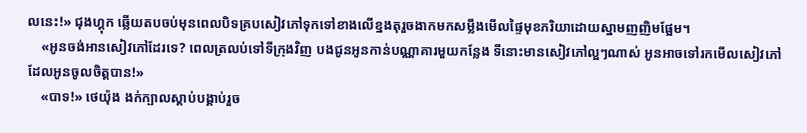លនេះ!» ជុងហ្គុក ឆ្លើយតបចប់មុនពេលបិទគ្របសៀវភៅទុកទៅខាងលើខ្នងតុរួចងាកមកសម្លឹងមើលផ្ទៃមុខភរិយាដោយស្នាមញញិមផ្អែម។
    «អូនចង់អានសៀវភៅដែរទេ? ពេលត្រលប់ទៅទីក្រុងវិញ បងជូនអូនកាន់បណ្ណាគារមួយកន្លែង ទីនោះមានសៀវភៅល្អៗណាស់ អូនអាចទៅរកមើលសៀវភៅដែលអូនចូលចិត្តបាន!»
    «បាទ!» ថេយ៉ុង ងក់ក្បាលស្តាប់បង្គាប់រួច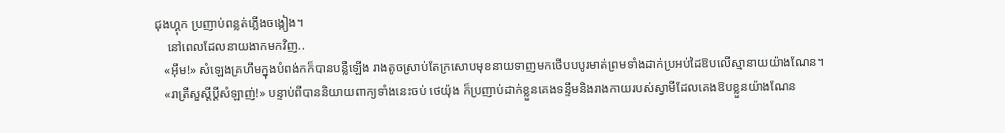ជុងហ្គុក ប្រញាប់ពន្លត់ភ្លើងចង្កៀង។
    នៅពេលដែលនាយងាកមកវិញ..
   «អ៊ឹម!» សំឡេងគ្រហឹមក្នុងបំពង់កក៏បានបន្លឺឡើង រាងតូចស្រាប់តែក្រសោបមុខនាយទាញមកថើបបបូរមាត់ព្រមទាំងដាក់ប្រអប់ដៃឱបលើស្មានាយយ៉ាងណែន។
   «រាត្រីសួស្តីប្តីសំឡាញ់!» បន្ទាប់ពីបាននិយាយពាក្យទាំងនេះចប់ ថេយ៉ុង ក៏ប្រញាប់ដាក់ខ្លួនគេងទន្ទឹមនិងរាងកាយរបស់ស្វាមីដែលគេងឱបខ្លួនយ៉ាងណែន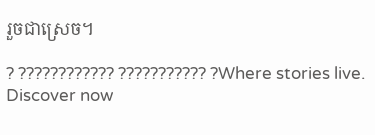រួចជាស្រេច។

? ???????????? ??????????? ?Where stories live. Discover now